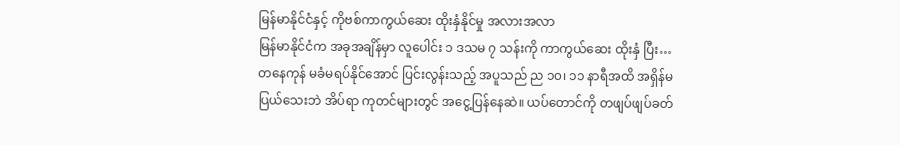မြန်မာနိုင်ငံနှင့် ကိုဗစ်ကာကွယ်ဆေး ထိုးနှံနိုင်မှု အလားအလာ
မြန်မာနိုင်ငံက အခုအချိန်မှာ လူပေါင်း ၁ ဒသမ ၇ သန်းကို ကာကွယ်ဆေး ထိုးနှံ ပြီး…
တနေကုန် မခံမရပ်နိုင်အောင် ပြင်းလွန်းသည့် အပူသည် ည ၁၀၊ ၁၁ နာရီအထိ အရှိန်မပြယ်သေးဘဲ အိပ်ရာ ကုတင်များတွင် အငွေ့ပြန်နေဆဲ။ ယပ်တောင်ကို တဖျပ်ဖျပ်ခတ်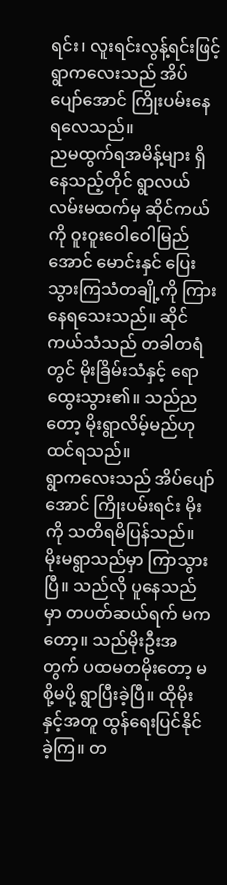ရင်း၊ လူးရင်းလွန့်ရင်းဖြင့် ရွာကလေးသည် အိပ် ပျော်အောင် ကြိုးပမ်းနေရလေသည်။
ညမထွက်ရအမိန့်များ ရှိနေသည့်တိုင် ရွာလယ်လမ်းမထက်မှ ဆိုင်ကယ်ကို ဝူးဝူးဝေါဝေါမြည်အောင် မောင်းနှင် ပြေးသွားကြသံတချို့ကို ကြားနေရသေးသည်။ ဆိုင်ကယ်သံသည် တခါတရံတွင် မိုးခြိမ်းသံနှင့် ရောထွေးသွား၏။ သည်ညတော့ မိုးရွာလိမ့်မည်ဟု ထင်ရသည်။
ရွာကလေးသည် အိပ်ပျော်အောင် ကြိုးပမ်းရင်း မိုးကို သတိရမိပြန်သည်။ မိုးမရွာသည်မှာ ကြာသွားပြီ။ သည်လို ပူနေသည်မှာ တပတ်ဆယ်ရက် မကတော့။ သည်မိုးဦးအတွက် ပထမတမိုးတော့ မစို့မပို့ ရွာပြီးခဲ့ပြီ။ ထိုမိုးနှင့်အတူ ထွန်ရေးပြင်နိုင်ခဲ့ကြ။ တ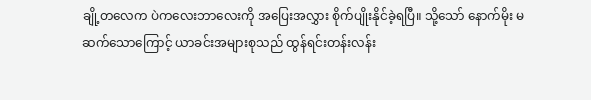ချို့တလေက ပဲကလေးဘာလေးကို အပြေးအလွှား စိုက်ပျိုးနိုင်ခဲ့ရပြီ။ သို့သော် နောက်မိုး မဆက်သောကြောင့် ယာခင်းအများစုသည် ထွန်ရင်းတန်းလန်း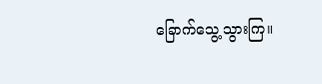ခြောက်သွေ့သွားကြ။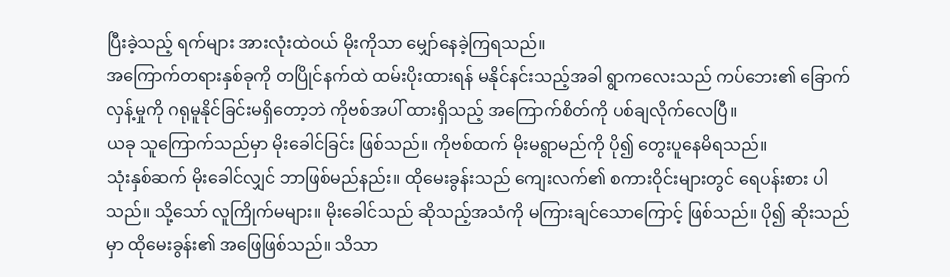ပြီးခဲ့သည့် ရက်များ အားလုံးထဲဝယ် မိုးကိုသာ မျှော်နေခဲ့ကြရသည်။
အကြောက်တရားနှစ်ခုကို တပြိုင်နက်ထဲ ထမ်းပိုးထားရန် မနိုင်နင်းသည့်အခါ ရွာကလေးသည် ကပ်ဘေး၏ ခြောက်လှန့်မှုကို ဂရုမူနိုင်ခြင်းမရှိတော့ဘဲ ကိုဗစ်အပါ် ထားရှိသည့် အကြောက်စိတ်ကို ပစ်ချလိုက်လေပြီ။
ယခု သူကြောက်သည်မှာ မိုးခေါင်ခြင်း ဖြစ်သည်။ ကိုဗစ်ထက် မိုးမရွာမည်ကို ပို၍ တွေးပူနေမိရသည်။
သုံးနှစ်ဆက် မိုးခေါင်လျှင် ဘာဖြစ်မည်နည်း။ ထိုမေးခွန်းသည် ကျေးလက်၏ စကားဝိုင်းများတွင် ရေပန်းစား ပါသည်။ သို့သော် လူကြိုက်မများ။ မိုးခေါင်သည် ဆိုသည့်အသံကို မကြားချင်သောကြောင့် ဖြစ်သည်။ ပို၍ ဆိုးသည်မှာ ထိုမေးခွန်း၏ အဖြေဖြစ်သည်။ သိသာ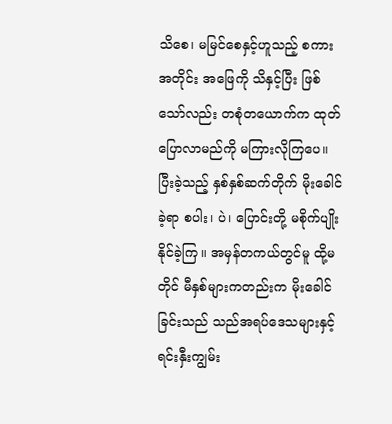သိစေ၊ မမြင်စေနှင့်ဟူသည့် စကားအတိုင်း အဖြေကို သိနှင့်ပြီး ဖြစ်သော်လည်း တစုံတယောက်က ထုတ်ပြောလာမည်ကို မကြားလိုကြပေ။
ပြီးခဲ့သည့် နှစ်နှစ်ဆက်တိုက် မိုးခေါင်ခဲ့ရာ စပါး၊ ပဲ၊ ပြောင်းတို့ မစိုက်ပျိုးနိုင်ခဲ့ကြ။ အမှန်တကယ်တွင်မူ ထို့မတိုင် မီနှစ်များကတည်းက မိုးခေါင်ခြင်းသည် သည်အရပ်ဒေသများနှင့် ရင်းနှီးကျွမ်း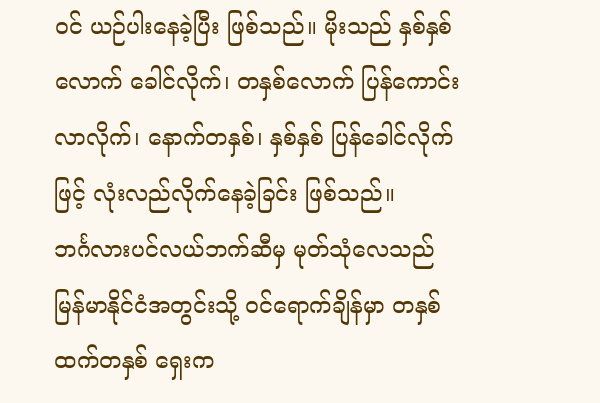ဝင် ယဉ်ပါးနေခဲ့ပြီး ဖြစ်သည်။ မိုးသည် နှစ်နှစ်လောက် ခေါင်လိုက်၊ တနှစ်လောက် ပြန်ကောင်းလာလိုက်၊ နောက်တနှစ်၊ နှစ်နှစ် ပြန်ခေါင်လိုက်ဖြင့် လုံးလည်လိုက်နေခဲ့ခြင်း ဖြစ်သည်။
ဘင်္ဂလားပင်လယ်ဘက်ဆီမှ မုတ်သုံလေသည် မြန်မာနိုင်ငံအတွင်းသို့ ဝင်ရောက်ချိန်မှာ တနှစ်ထက်တနှစ် ရှေးက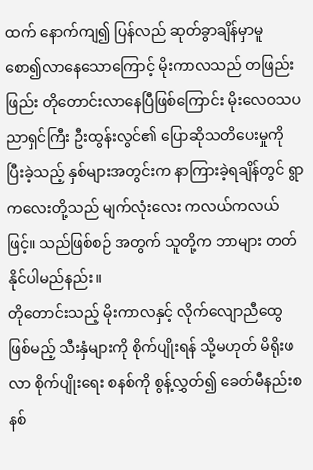ထက် နောက်ကျ၍ ပြန်လည် ဆုတ်ခွာချိန်မှာမူ စော၍လာနေသောကြောင့် မိုးကာလသည် တဖြည်းဖြည်း တိုတောင်းလာနေပြီဖြစ်ကြောင်း မိုးလေဝသပညာရှင်ကြီး ဦးထွန်းလွင်၏ ပြောဆိုသတိပေးမှုကို ပြီးခဲ့သည့် နှစ်များအတွင်းက နာကြားခဲ့ရချိန်တွင် ရွာကလေးတို့သည် မျက်လုံးလေး ကလယ်ကလယ်ဖြင့်။ သည်ဖြစ်စဉ် အတွက် သူတို့က ဘာများ တတ်နိုင်ပါမည်နည်း။
တိုတောင်းသည့် မိုးကာလနှင့် လိုက်လျောညီထွေ ဖြစ်မည့် သီးနှံများကို စိုက်ပျိုးရန် သို့မဟုတ် မိရိုးဖလာ စိုက်ပျိုးရေး စနစ်ကို စွန့်လွှတ်၍ ခေတ်မီနည်းစနစ်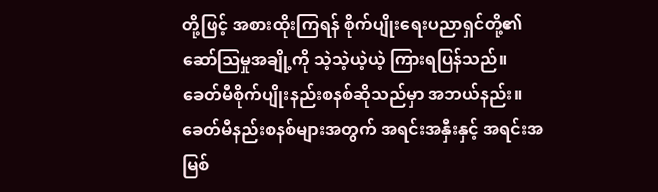တို့ဖြင့် အစားထိုးကြရန် စိုက်ပျိုးရေးပညာရှင်တို့၏ ဆော်ဩမှုအချို့ကို သဲ့သဲ့ယဲ့ယဲ့ ကြားရပြန်သည်။
ခေတ်မီစိုက်ပျိုးနည်းစနစ်ဆိုသည်မှာ အဘယ်နည်း။ ခေတ်မီနည်းစနစ်များအတွက် အရင်းအနှီးနှင့် အရင်းအမြစ်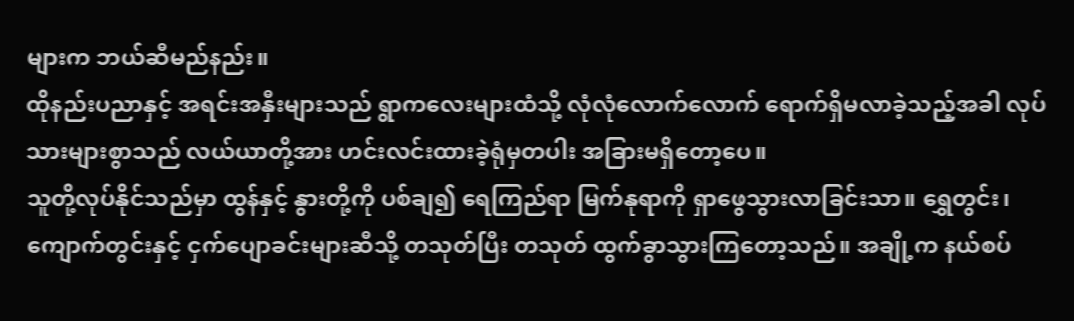များက ဘယ်ဆီမည်နည်း။
ထိုနည်းပညာနှင့် အရင်းအနှီးများသည် ရွာကလေးများထံသို့ လုံလုံလောက်လောက် ရောက်ရှိမလာခဲ့သည့်အခါ လုပ်သားများစွာသည် လယ်ယာတို့အား ဟင်းလင်းထားခဲ့ရုံမှတပါး အခြားမရှိတော့ပေ။
သူတို့လုပ်နိုင်သည်မှာ ထွန်နှင့် နွားတို့ကို ပစ်ချ၍ ရေကြည်ရာ မြက်နုရာကို ရှာဖွေသွားလာခြင်းသာ။ ရွှေတွင်း၊ ကျောက်တွင်းနှင့် ငှက်ပျောခင်းများဆီသို့ တသုတ်ပြီး တသုတ် ထွက်ခွာသွားကြတော့သည်။ အချို့က နယ်စပ်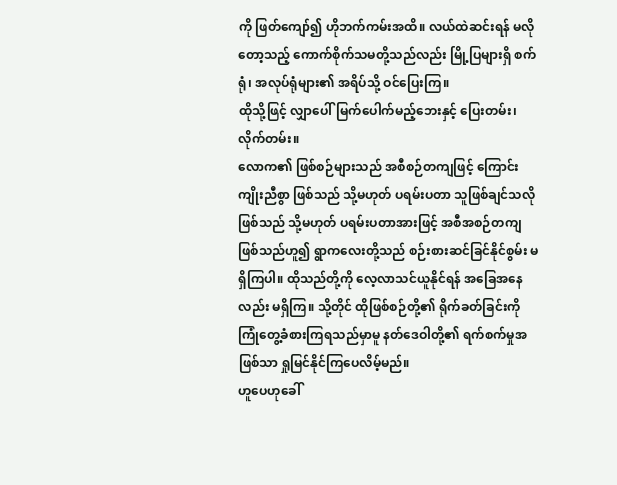ကို ဖြတ်ကျော်၍ ဟိုဘက်ကမ်းအထိ။ လယ်ထဲဆင်းရန် မလိုတော့သည့် ကောက်စိုက်သမတို့သည်လည်း မြို့ပြများရှိ စက်ရုံ၊ အလုပ်ရုံများ၏ အရိပ်သို့ ဝင်ပြေးကြ။
ထိုသို့ဖြင့် လျှာပေါ်မြက်ပေါက်မည့်ဘေးနှင့် ပြေးတမ်း၊ လိုက်တမ်း။
လောက၏ ဖြစ်စဉ်များသည် အစီစဉ်တကျဖြင့် ကြောင်းကျိုးညီစွာ ဖြစ်သည် သို့မဟုတ် ပရမ်းပတာ သူဖြစ်ချင်သလို ဖြစ်သည် သို့မဟုတ် ပရမ်းပတာအားဖြင့် အစီအစဉ်တကျဖြစ်သည်ဟူ၍ ရွာကလေးတို့သည် စဉ်းစားဆင်ခြင်နိုင်စွမ်း မရှိကြပါ။ ထိုသည်တို့ကို လေ့လာသင်ယူနိုင်ရန် အခြေအနေလည်း မရှိကြ။ သို့တိုင် ထိုဖြစ်စဉ်တို့၏ ရိုက်ခတ်ခြင်းကို ကြုံတွေ့ခံစားကြရသည်မှာမူ နတ်ဒေဝါတို့၏ ရက်စက်မှုအဖြစ်သာ ရှုမြင်နိုင်ကြပေလိမ့်မည်။
ဟူပေဟုခေါ်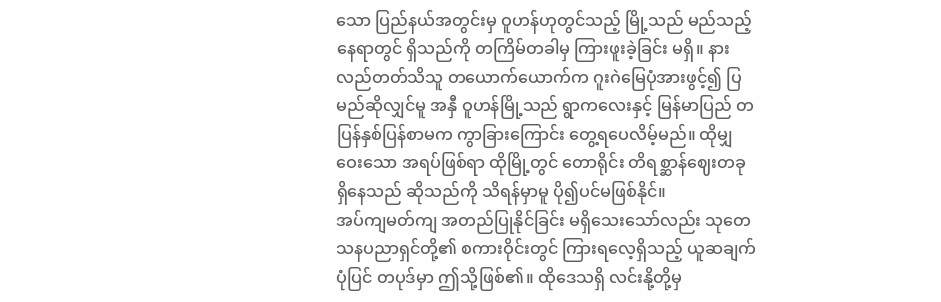သော ပြည်နယ်အတွင်းမှ ဝူဟန်ဟုတွင်သည့် မြို့သည် မည်သည့်နေရာတွင် ရှိသည်ကို တကြိမ်တခါမှ ကြားဖူးခဲ့ခြင်း မရှိ။ နားလည်တတ်သိသူ တယောက်ယောက်က ဂူးဂဲမြေပုံအားဖွင့်၍ ပြမည်ဆိုလျှင်မူ အနှီ ဝူဟန်မြို့သည် ရွာကလေးနှင့် မြန်မာပြည် တပြန်နှစ်ပြန်စာမက ကွာခြားကြောင်း တွေ့ရပေလိမ့်မည်။ ထိုမျှ ဝေးသော အရပ်ဖြစ်ရာ ထိုမြို့တွင် တောရိုင်း တိရစ္ဆာန်ဈေးတခုရှိနေသည် ဆိုသည်ကို သိရန်မှာမူ ပို၍ပင်မဖြစ်နိုင်။
အပ်ကျမတ်ကျ အတည်ပြုနိုင်ခြင်း မရှိသေးသော်လည်း သုတေသနပညာရှင်တို့၏ စကားဝိုင်းတွင် ကြားရလေ့ရှိသည့် ယူဆချက် ပုံပြင် တပုဒ်မှာ ဤသို့ဖြစ်၏။ ထိုဒေသရှိ လင်းနို့တို့မှ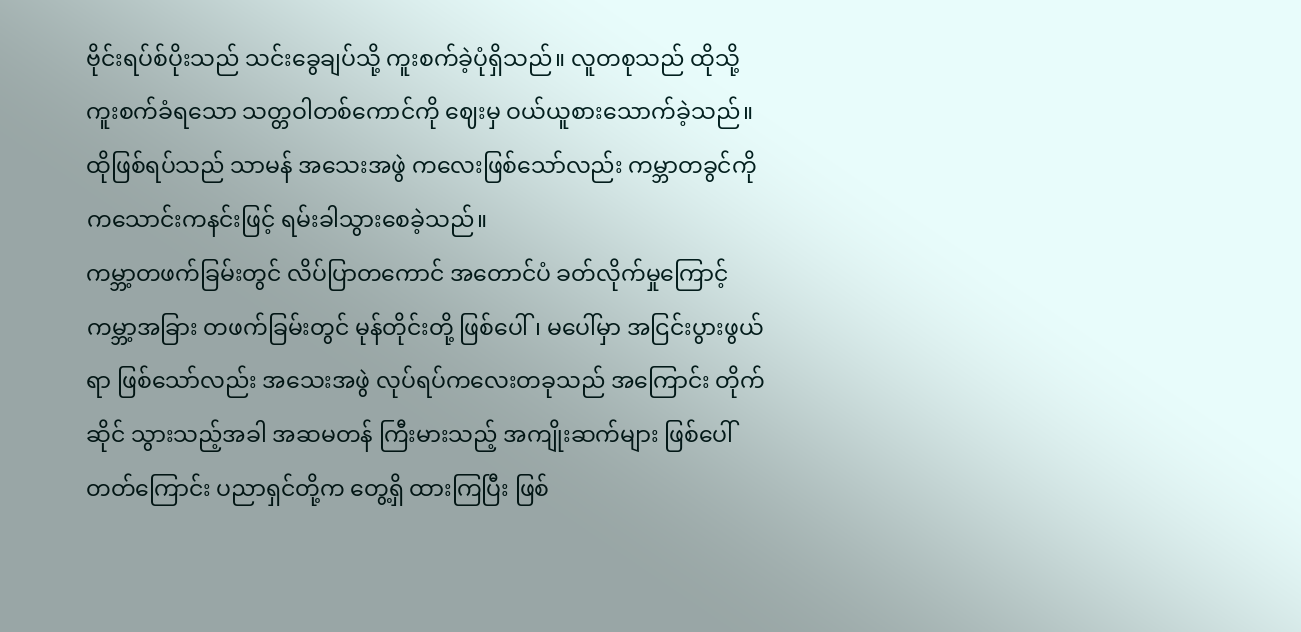ဗိုင်းရပ်စ်ပိုးသည် သင်းခွေချပ်သို့ ကူးစက်ခဲ့ပုံရှိသည်။ လူတစုသည် ထိုသို့ ကူးစက်ခံရသော သတ္တဝါတစ်ကောင်ကို ဈေးမှ ဝယ်ယူစားသောက်ခဲ့သည်။ ထိုဖြစ်ရပ်သည် သာမန် အသေးအဖွဲ ကလေးဖြစ်သော်လည်း ကမ္ဘာတခွင်ကို ကသောင်းကနင်းဖြင့် ရမ်းခါသွားစေခဲ့သည်။
ကမ္ဘာ့တဖက်ခြမ်းတွင် လိပ်ပြာတကောင် အတောင်ပံ ခတ်လိုက်မှုကြောင့် ကမ္ဘာ့အခြား တဖက်ခြမ်းတွင် မုန်တိုင်းတို့ ဖြစ်ပေါ်၊ မပေါ်မှာ အငြင်းပွားဖွယ်ရာ ဖြစ်သော်လည်း အသေးအဖွဲ လုပ်ရပ်ကလေးတခုသည် အကြောင်း တိုက်ဆိုင် သွားသည့်အခါ အဆမတန် ကြီးမားသည့် အကျိုးဆက်များ ဖြစ်ပေါ်တတ်ကြောင်း ပညာရှင်တို့က တွေ့ရှိ ထားကြပြီး ဖြစ်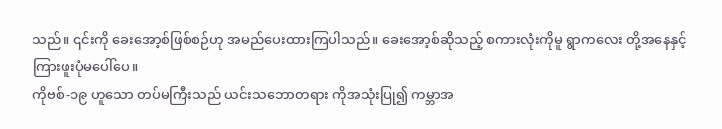သည်။ ၎င်းကို ခေးအော့စ်ဖြစ်စဉ်ဟု အမည်ပေးထားကြပါသည်။ ခေးအော့စ်ဆိုသည့် စကားလုံးကိုမူ ရွာကလေး တို့အနေနှင့် ကြားဖူးပုံမပေါ်ပေ။
ကိုဗစ်-၁၉ ဟူသော တပ်မကြီးသည် ယင်းသဘောတရား ကိုအသုံးပြု၍ ကမ္ဘာအ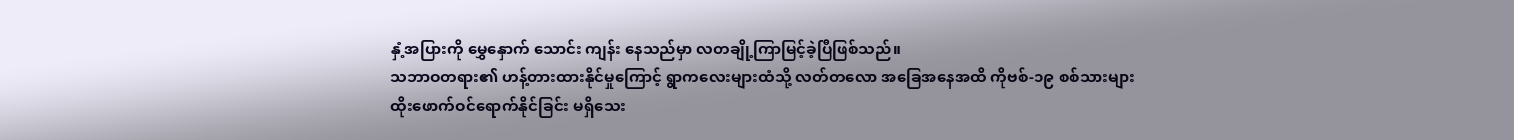နှံ့အပြားကို မွှေနှောက် သောင်း ကျန်း နေသည်မှာ လတချို့ကြာမြင့်ခဲ့ပြီဖြစ်သည်။
သဘာဝတရား၏ ဟန့်တားထားနိုင်မှုကြောင့် ရွာကလေးများထံသို့ လတ်တလော အခြေအနေအထိ ကိုဗစ်-၁၉ စစ်သားများ ထိုးဖောက်ဝင်ရောက်နိုင်ခြင်း မရှိသေး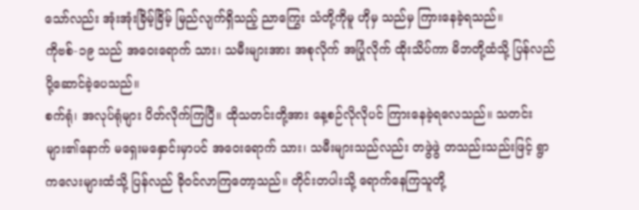သော်လည်း အုံးအုံးခြိမ့်ခြိမ့် မြည်လျက်ရှိသည့် ညာကြွေး သံတို့ကိုမူ ဟိုမှ သည်မှ ကြားနေခဲ့ရသည်။
ကိုဗစ်-၁၉ သည် အဝေးရောက် သား၊ သမီးများအား အစုလိုက် အပြုံလိုက် ထိုးသိပ်ကာ မိဘတို့ထံသို့ ပြန်လည်ပို့ဆောင်ခဲ့ပေသည်။
စက်ရုံ၊ အလုပ်ရုံများ ပိတ်လိုက်ကြပြီ။ ထိုသတင်းတို့အား နေ့စဉ်လိုလိုပင် ကြားနေခဲ့ရလေသည်။ သတင်းများ၏နောက် မရှေးမနှောင်းမှာပင် အဝေးရောက် သား၊ သမီးများသည်လည်း တဖွဲဖွဲ တသည်းသည်းဖြင့် ရွာကလေးများထံသို့ ပြန်လည် ခိုဝင်လာကြတော့သည်။ တိုင်းတပါးသို့ ရောက်နေကြသူတို့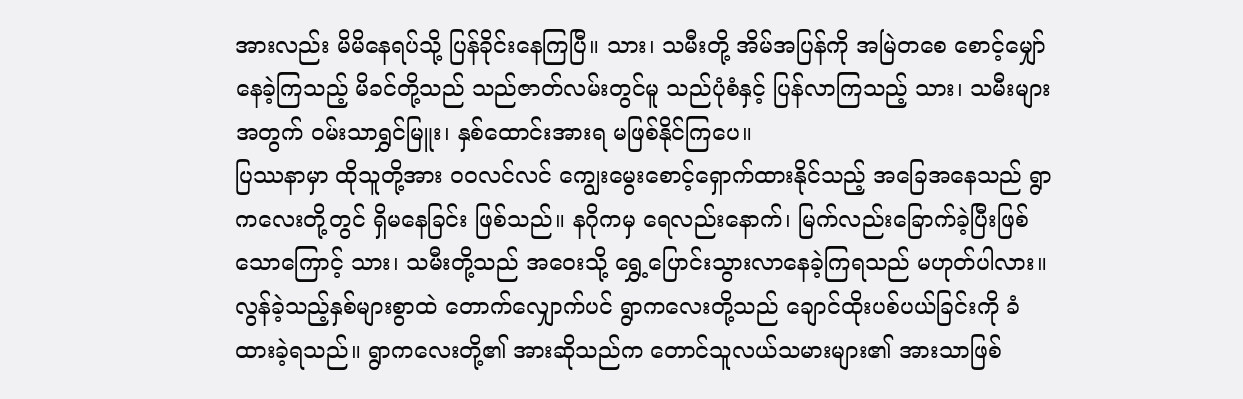အားလည်း မိမိနေရပ်သို့ ပြန်ခိုင်းနေကြပြီ။ သား၊ သမီးတို့ အိမ်အပြန်ကို အမြဲတစေ စောင့်မျှော်နေခဲ့ကြသည့် မိခင်တို့သည် သည်ဇာတ်လမ်းတွင်မူ သည်ပုံစံနှင့် ပြန်လာကြသည့် သား၊ သမီးများအတွက် ဝမ်းသာရွှင်မြူး၊ နှစ်ထောင်းအားရ မဖြစ်နိုင်ကြပေ။
ပြဿနာမှာ ထိုသူတို့အား ဝဝလင်လင် ကျွေးမွေးစောင့်ရှောက်ထားနိုင်သည့် အခြေအနေသည် ရွာကလေးတို့တွင် ရှိမနေခြင်း ဖြစ်သည်။ နဂိုကမှ ရေလည်းနောက်၊ မြက်လည်းခြောက်ခဲ့ပြီးဖြစ်သောကြောင့် သား၊ သမီးတို့သည် အဝေးသို့ ရွှေ့ပြောင်းသွားလာနေခဲ့ကြရသည် မဟုတ်ပါလား။
လွန်ခဲ့သည့်နှစ်များစွာထဲ တောက်လျှောက်ပင် ရွာကလေးတို့သည် ချောင်ထိုးပစ်ပယ်ခြင်းကို ခံထားခဲ့ရသည်။ ရွာကလေးတို့၏ အားဆိုသည်က တောင်သူလယ်သမားများ၏ အားသာဖြစ်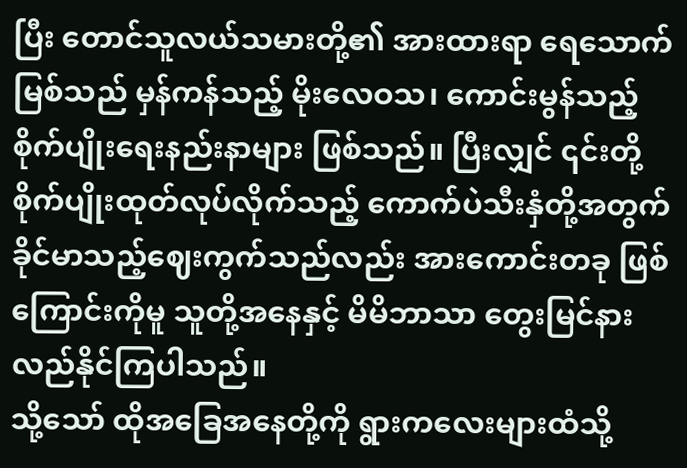ပြီး တောင်သူလယ်သမားတို့၏ အားထားရာ ရေသောက်မြစ်သည် မှန်ကန်သည့် မိုးလေဝသ၊ ကောင်းမွန်သည့် စိုက်ပျိုးရေးနည်းနာများ ဖြစ်သည်။ ပြီးလျှင် ၎င်းတို့စိုက်ပျိုးထုတ်လုပ်လိုက်သည့် ကောက်ပဲသီးနှံတို့အတွက် ခိုင်မာသည့်ဈေးကွက်သည်လည်း အားကောင်းတခု ဖြစ်ကြောင်းကိုမူ သူတို့အနေနှင့် မိမိဘာသာ တွေးမြင်နားလည်နိုင်ကြပါသည်။
သို့သော် ထိုအခြေအနေတို့ကို ရွားကလေးများထံသို့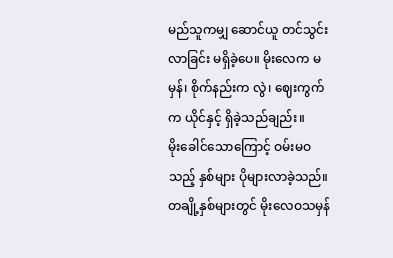မည်သူကမျှ ဆောင်ယူ တင်သွင်းလာခြင်း မရှိခဲ့ပေ။ မိုးလေက မမှန်၊ စိုက်နည်းက လွဲ၊ ဈေးကွက်က ယိုင်နှင့် ရှိခဲ့သည်ချည်း။
မိုးခေါင်သောကြောင့် ဝမ်းမဝသည့် နှစ်များ ပိုများလာခဲ့သည်။ တချို့နှစ်များတွင် မိုးလေဝသမှန်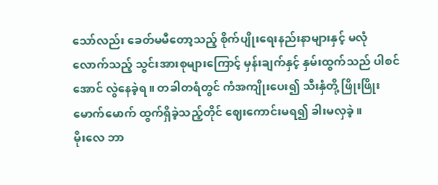သော်လည်း ခေတ်မမီတော့သည့် စိုက်ပျိုးရေးနည်းနာများနှင့် မလုံလောက်သည့် သွင်းအားစုများကြောင့် မှန်းချက်နှင့် နှမ်းထွက်သည် ပါစင်အောင် လွဲနေခဲ့ရ။ တခါတရံတွင် ကံအကျိုးပေး၍ သီးနှံတို့ ဖြိုးဖြိုးမောက်မောက် ထွက်ရှိခဲ့သည့်တိုင် ဈေးကောင်းမရ၍ ခါးမလှခဲ့။
မိုးလေ ဘာ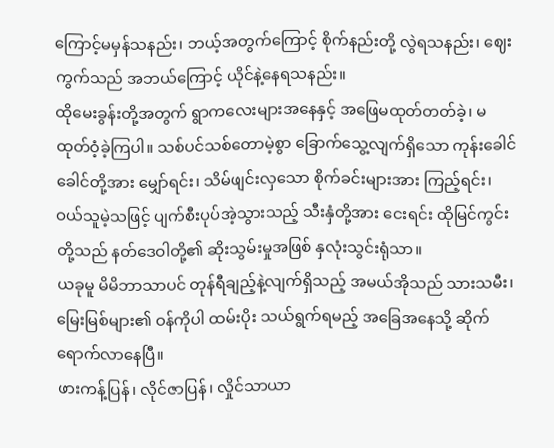ကြောင့်မမှန်သနည်း၊ ဘယ့်အတွက်ကြောင့် စိုက်နည်းတို့ လွဲရသနည်း၊ ဈေးကွက်သည် အဘယ်ကြောင့် ယိုင်နဲ့နေရသနည်း။
ထိုမေးခွန်းတို့အတွက် ရွာကလေးများအနေနှင့် အဖြေမထုတ်တတ်ခဲ့၊ မထုတ်ဝံ့ခဲ့ကြပါ။ သစ်ပင်သစ်တောမဲ့စွာ ခြောက်သွေ့လျက်ရှိသော ကုန်းခေါင်ခေါင်တို့အား မျှော်ရင်း၊ သိမ်ဖျင်းလှသော စိုက်ခင်းများအား ကြည့်ရင်း၊ ဝယ်သူမဲ့သဖြင့် ပျက်စီးပုပ်အဲ့သွားသည့် သီးနှံတို့အား ငေးရင်း ထိုမြင်ကွင်းတို့သည် နတ်ဒေဝါတို့၏ ဆိုးသွမ်းမှုအဖြစ် နှလုံးသွင်းရုံသာ။
ယခုမူ မိမိဘာသာပင် တုန်ရီချည့်နဲ့လျက်ရှိသည့် အမယ်အိုသည် သားသမီး၊ မြေးမြစ်များ၏ ဝန်ကိုပါ ထမ်းပိုး သယ်ရွက်ရမည့် အခြေအနေသို့ ဆိုက်ရောက်လာနေပြီ။
ဖားကန့်ပြန်၊ လိုင်ဇာပြန်၊ လှိုင်သာယာ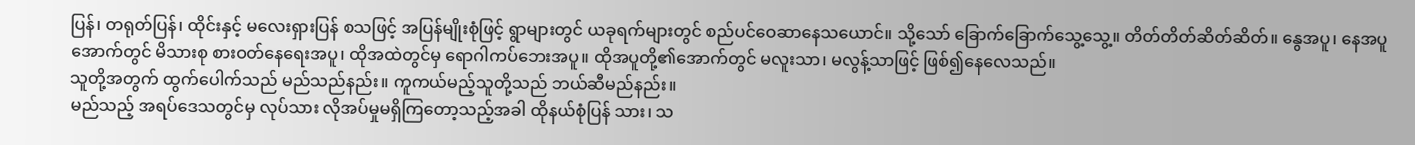ပြန်၊ တရုတ်ပြန်၊ ထိုင်းနှင့် မလေးရှားပြန် စသဖြင့် အပြန်မျိုးစုံဖြင့် ရွာများတွင် ယခုရက်များတွင် စည်ပင်ဝေဆာနေသယောင်။ သို့သော် ခြောက်ခြောက်သွေ့သွေ့။ တိတ်တိတ်ဆိတ်ဆိတ်။ နွေအပူ၊ နေအပူအောက်တွင် မိသားစု စားဝတ်နေရေးအပူ၊ ထိုအထဲတွင်မှ ရောဂါကပ်ဘေးအပူ။ ထိုအပူတို့၏အောက်တွင် မလူးသာ၊ မလွန့်သာဖြင့် ဖြစ်၍နေလေသည်။
သူတို့အတွက် ထွက်ပေါက်သည် မည်သည်နည်း။ ကူကယ်မည့်သူတို့သည် ဘယ်ဆီမည်နည်း။
မည်သည့် အရပ်ဒေသတွင်မှ လုပ်သား လိုအပ်မှုမရှိကြတော့သည့်အခါ ထိုနယ်စုံပြန် သား၊ သ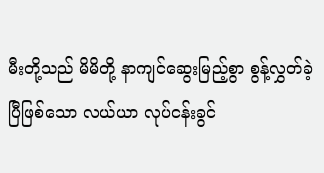မီးတို့သည် မိမိတို့ နာကျင်ဆွေးမြည့်စွာ စွန့်လွှတ်ခဲ့ပြီဖြစ်သော လယ်ယာ လုပ်ငန်းခွင်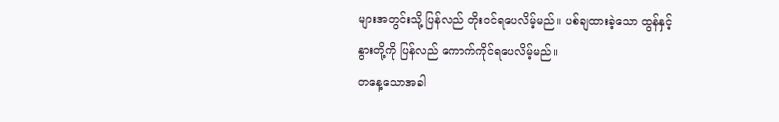များအတွင်းသို့ ပြန်လည် တိုးဝင်ရပေလိမ့်မည်။ ပစ်ချထားခဲ့သော ထွန်နှင့် နွားတို့ကို ပြန်လည် ကောက်ကိုင်ရပေလိမ့်မည်။
တနေ့သောအခါ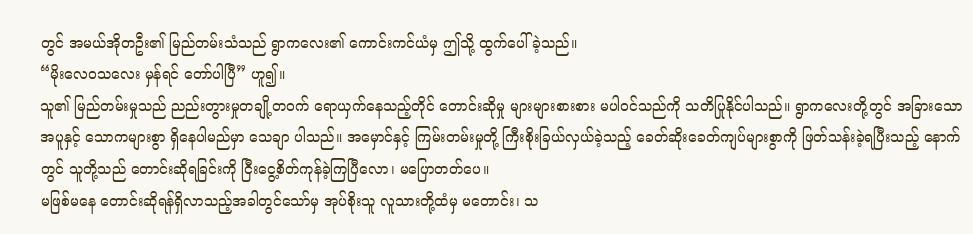တွင် အမယ်အိုတဦး၏ မြည်တမ်းသံသည် ရွာကလေး၏ ကောင်းကင်ယံမှ ဤသို့ ထွက်ပေါ်ခဲ့သည်။
“မိုးလေဝသလေး မှန်ရင် တော်ပါပြီ” ဟူ၍။
သူ၏ မြည်တမ်းမှုသည် ညည်းတွားမှုတချို့တဝက် ရောယှက်နေသည့်တိုင် တောင်းဆိုမှု များများစားစား မပါဝင်သည်ကို သတိပြုနိုင်ပါသည်။ ရွာကလေးတို့တွင် အခြားသော အပူနှင့် သောကများစွာ ရှိနေပါမည်မှာ သေချာ ပါသည်။ အမှောင်နှင့် ကြမ်းတမ်းမှုတို့ ကြီးစိုးခြယ်လှယ်ခဲ့သည့် ခေတ်ဆိုးခေတ်ကျပ်များစွာကို ဖြတ်သန်းခဲ့ရပြီးသည့် နောက်တွင် သူတို့သည် တောင်းဆိုရခြင်းကို ငြီးငွေ့စိတ်ကုန်ခဲ့ကြပြီလော၊ မပြောတတ်ပေ။
မဖြစ်မနေ တောင်းဆိုရန်ရှိလာသည့်အခါတွင်သော်မှ အုပ်စိုးသူ လူသားတို့ထံမှ မတောင်း၊ သ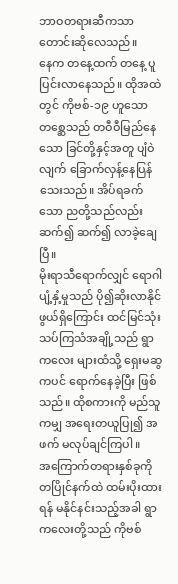ဘာဝတရားဆီကသာ တောင်းဆိုလေသည်။
နေက တနေ့ထက် တနေ့ ပူပြင်းလာနေသည်။ ထိုအထဲတွင် ကိုဗစ်-၁၉ ဟူသော တစ္ဆေသည် တဝီဝီမြည်နေသော ခြင်တို့နှင့်အတူ ပျံဝဲလျက် ခြောက်လှန့်နေပြန်သေးသည်။ အိပ်ရခက်သော ညတို့သည်လည်း ဆက်၍ ဆက်၍ လာခဲ့ချေပြီ။
မိုးရာသီရောက်လျှင် ရောဂါပျံ့နှံ့မှုသည် ပို၍ဆိုးလာနိုင်ဖွယ်ရှိကြောင်း ထင်မြင်သုံးသပ်ကြသံအချို့သည် ရွာကလေး များထံသို့ ရှေးမဆွကပင် ရောက်နေခဲ့ပြီး ဖြစ်သည်။ ထိုစကားကို မည်သူကမျှ အရေးတယူပြု၍ အဖက် မလုပ်ချင်ကြပါ။
အကြောက်တရားနှစ်ခုကို တပြိုင်နက်ထဲ ထမ်းပိုးထားရန် မနိုင်နင်းသည့်အခါ ရွာကလေးတို့သည် ကိုဗစ်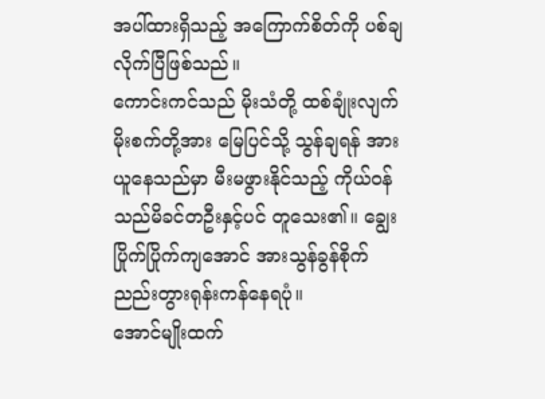အပါ်ထားရှိသည့် အကြောက်စိတ်ကို ပစ်ချလိုက်ပြီဖြစ်သည်။
ကောင်းကင်သည် မိုးသံတို့ ထစ်ချုံးလျက် မိုးစက်တို့အား မြေပြင်သို့ သွန်ချရန် အားယူနေသည်မှာ မီးမဖွားနိုင်သည့် ကိုယ်ဝန်သည်မိခင်တဦးနှင့်ပင် တူသေး၏။ ချွေးပြိုက်ပြိုက်ကျအောင် အားသွန်ခွန်စိုက် ညည်းတွားရုန်းကန်နေရပုံ။
အောင်မျိုးထက်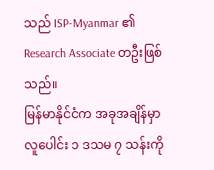သည် ISP-Myanmar ၏ Research Associate တဦးဖြစ်သည်။
မြန်မာနိုင်ငံက အခုအချိန်မှာ လူပေါင်း ၁ ဒသမ ၇ သန်းကို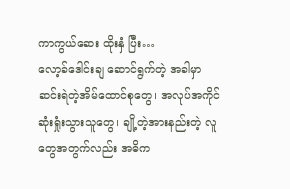ကာကွယ်ဆေး ထိုးနှံ ပြီး…
လော့ခ်ဒေါင်းချ ဆောင်ရွက်တဲ့ အခါမှာ ဆင်းရဲတဲ့အိမ်ထောင်စုတွေ၊ အလုပ်အကိုင် ဆုံးရှုံးသွားသူတွေ၊ ချို့တဲ့အားနည်းတဲ့ လူတွေအတွက်လည်း အဓိက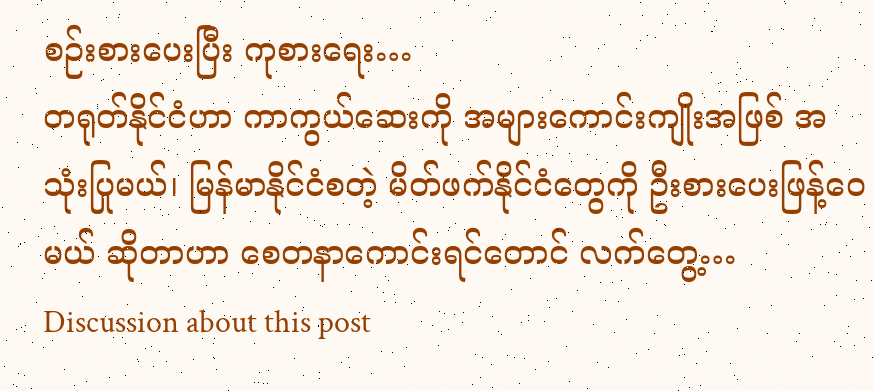စဉ်းစားပေးပြီး ကုစားရေး…
တရုတ်နိုင်ငံဟာ ကာကွယ်ဆေးကို အများကောင်းကျိုးအဖြစ် အသုံးပြုမယ်၊ မြန်မာနိုင်ငံစတဲ့ မိတ်ဖက်နိုင်ငံတွေကို ဦးစားပေးဖြန့်ဝေမယ် ဆိုတာဟာ စေတနာကောင်းရင်တောင် လက်တွေ့…
Discussion about this post